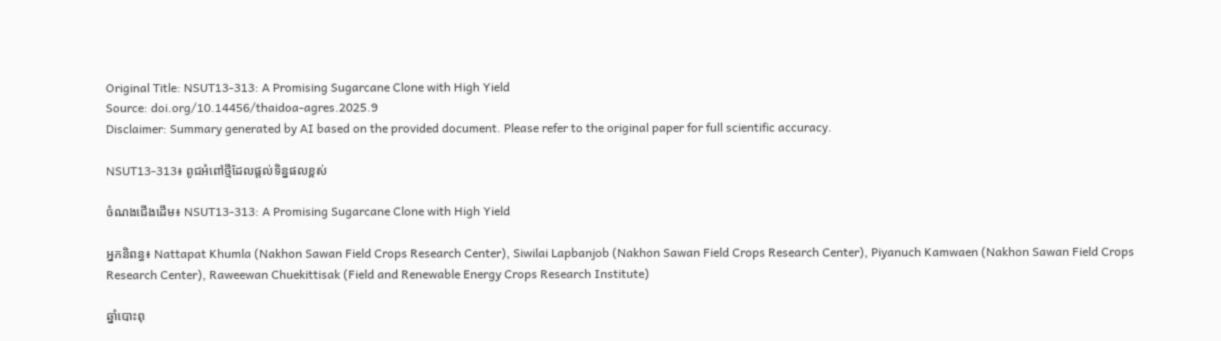Original Title: NSUT13-313: A Promising Sugarcane Clone with High Yield
Source: doi.org/10.14456/thaidoa-agres.2025.9
Disclaimer: Summary generated by AI based on the provided document. Please refer to the original paper for full scientific accuracy.

NSUT13-313៖ ពូជអំពៅថ្មីដែលផ្តល់ទិន្នផលខ្ពស់

ចំណងជើងដើម៖ NSUT13-313: A Promising Sugarcane Clone with High Yield

អ្នកនិពន្ធ៖ Nattapat Khumla (Nakhon Sawan Field Crops Research Center), Siwilai Lapbanjob (Nakhon Sawan Field Crops Research Center), Piyanuch Kamwaen (Nakhon Sawan Field Crops Research Center), Raweewan Chuekittisak (Field and Renewable Energy Crops Research Institute)

ឆ្នាំបោះពុ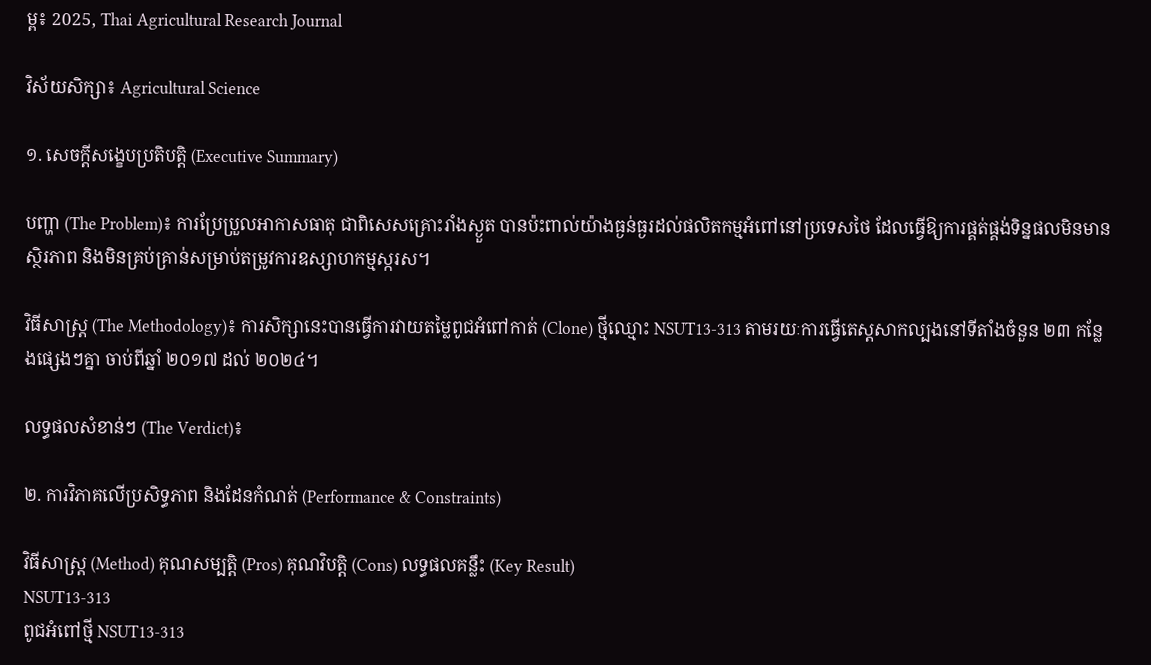ម្ព៖ 2025, Thai Agricultural Research Journal

វិស័យសិក្សា៖ Agricultural Science

១. សេចក្តីសង្ខេបប្រតិបត្តិ (Executive Summary)

បញ្ហា (The Problem)៖ ការប្រែប្រួលអាកាសធាតុ ជាពិសេសគ្រោះរាំងស្ងួត បានប៉ះពាល់យ៉ាងធ្ងន់ធ្ងរដល់ផលិតកម្មអំពៅនៅប្រទេសថៃ ដែលធ្វើឱ្យការផ្គត់ផ្គង់ទិន្នផលមិនមានស្ថិរភាព និងមិនគ្រប់គ្រាន់សម្រាប់តម្រូវការឧស្សាហកម្មស្ករស។

វិធីសាស្ត្រ (The Methodology)៖ ការសិក្សានេះបានធ្វើការវាយតម្លៃពូជអំពៅកាត់ (Clone) ថ្មីឈ្មោះ NSUT13-313 តាមរយៈការធ្វើតេស្តសាកល្បងនៅទីតាំងចំនួន ២៣ កន្លែងផ្សេងៗគ្នា ចាប់ពីឆ្នាំ ២០១៧ ដល់ ២០២៤។

លទ្ធផលសំខាន់ៗ (The Verdict)៖

២. ការវិភាគលើប្រសិទ្ធភាព និងដែនកំណត់ (Performance & Constraints)

វិធីសាស្ត្រ (Method) គុណសម្បត្តិ (Pros) គុណវិបត្តិ (Cons) លទ្ធផលគន្លឹះ (Key Result)
NSUT13-313
ពូជអំពៅថ្មី NSUT13-313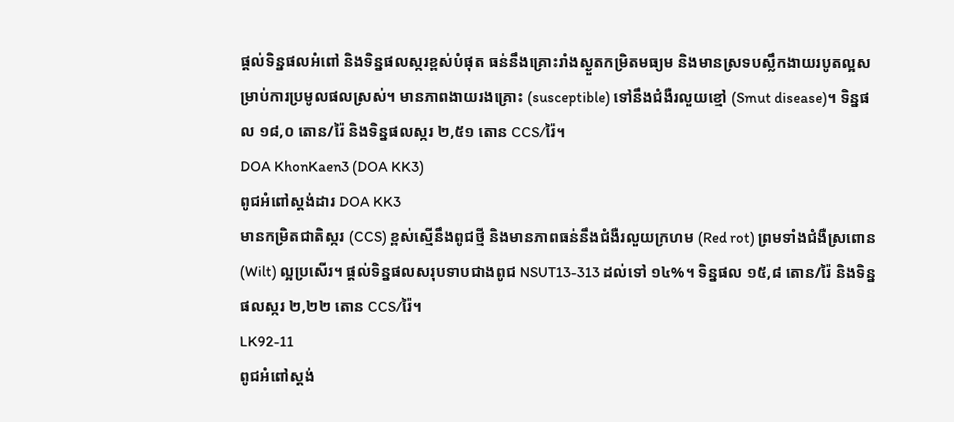ផ្តល់ទិន្នផលអំពៅ និងទិន្នផលស្ករខ្ពស់បំផុត ធន់នឹងគ្រោះរាំងស្ងួតកម្រិតមធ្យម និងមានស្រទបស្លឹកងាយរបូតល្អសម្រាប់ការប្រមូលផលស្រស់។ មានភាពងាយរងគ្រោះ (susceptible) ទៅនឹងជំងឺរលួយខ្មៅ (Smut disease)។ ទិន្នផល ១៨,០ តោន/រ៉ៃ និងទិន្នផលស្ករ ២,៥១ តោន CCS/រ៉ៃ។
DOA KhonKaen3 (DOA KK3)
ពូជអំពៅស្តង់ដារ DOA KK3
មានកម្រិតជាតិស្ករ (CCS) ខ្ពស់ស្មើនឹងពូជថ្មី និងមានភាពធន់នឹងជំងឺរលួយក្រហម (Red rot) ព្រមទាំងជំងឺស្រពោន (Wilt) ល្អប្រសើរ។ ផ្តល់ទិន្នផលសរុបទាបជាងពូជ NSUT13-313 ដល់ទៅ ១៤%។ ទិន្នផល ១៥,៨ តោន/រ៉ៃ និងទិន្នផលស្ករ ២,២២ តោន CCS/រ៉ៃ។
LK92-11
ពូជអំពៅស្តង់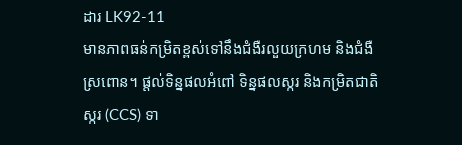ដារ LK92-11
មានភាពធន់កម្រិតខ្ពស់ទៅនឹងជំងឺរលួយក្រហម និងជំងឺស្រពោន។ ផ្តល់ទិន្នផលអំពៅ ទិន្នផលស្ករ និងកម្រិតជាតិស្ករ (CCS) ទា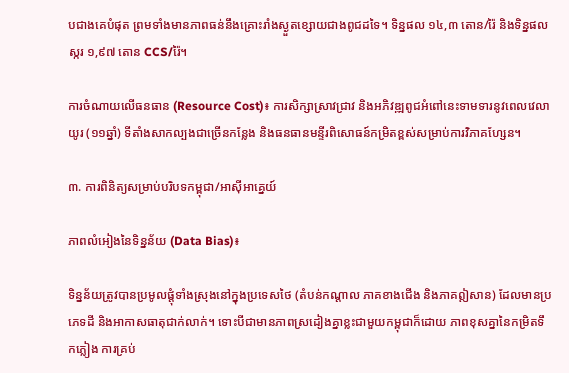បជាងគេបំផុត ព្រមទាំងមានភាពធន់នឹងគ្រោះរាំងស្ងួតខ្សោយជាងពូជដទៃ។ ទិន្នផល ១៤,៣ តោន/រ៉ៃ និងទិន្នផលស្ករ ១,៩៧ តោន CCS/រ៉ៃ។

ការចំណាយលើធនធាន (Resource Cost)៖ ការសិក្សាស្រាវជ្រាវ និងអភិវឌ្ឍពូជអំពៅនេះទាមទារនូវពេលវេលាយូរ (១១ឆ្នាំ) ទីតាំងសាកល្បងជាច្រើនកន្លែង និងធនធានមន្ទីរពិសោធន៍កម្រិតខ្ពស់សម្រាប់ការវិភាគហ្សែន។

៣. ការពិនិត្យសម្រាប់បរិបទកម្ពុជា/អាស៊ីអាគ្នេយ៍

ភាពលំអៀងនៃទិន្នន័យ (Data Bias)៖

ទិន្នន័យត្រូវបានប្រមូលផ្តុំទាំងស្រុងនៅក្នុងប្រទេសថៃ (តំបន់កណ្តាល ភាគខាងជើង និងភាគឦសាន) ដែលមានប្រភេទដី និងអាកាសធាតុជាក់លាក់។ ទោះបីជាមានភាពស្រដៀងគ្នាខ្លះជាមួយកម្ពុជាក៏ដោយ ភាពខុសគ្នានៃកម្រិតទឹកភ្លៀង ការគ្រប់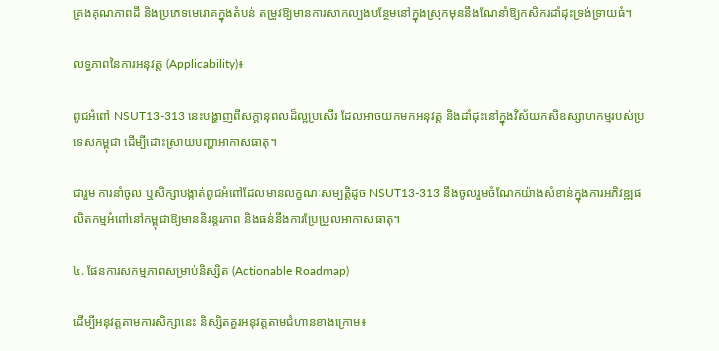គ្រងគុណភាពដី និងប្រភេទមេរោគក្នុងតំបន់ តម្រូវឱ្យមានការសាកល្បងបន្ថែមនៅក្នុងស្រុកមុននឹងណែនាំឱ្យកសិករដាំដុះទ្រង់ទ្រាយធំ។

លទ្ធភាពនៃការអនុវត្ត (Applicability)៖

ពូជអំពៅ NSUT13-313 នេះបង្ហាញពីសក្តានុពលដ៏ល្អប្រសើរ ដែលអាចយកមកអនុវត្ត និងដាំដុះនៅក្នុងវិស័យកសិឧស្សាហកម្មរបស់ប្រទេសកម្ពុជា ដើម្បីដោះស្រាយបញ្ហាអាកាសធាតុ។

ជារួម ការនាំចូល ឬសិក្សាបង្កាត់ពូជអំពៅដែលមានលក្ខណៈសម្បត្តិដូច NSUT13-313 នឹងចូលរួមចំណែកយ៉ាងសំខាន់ក្នុងការអភិវឌ្ឍផលិតកម្មអំពៅនៅកម្ពុជាឱ្យមាននិរន្តរភាព និងធន់នឹងការប្រែប្រួលអាកាសធាតុ។

៤. ផែនការសកម្មភាពសម្រាប់និស្សិត (Actionable Roadmap)

ដើម្បីអនុវត្តតាមការសិក្សានេះ និស្សិតគួរអនុវត្តតាមជំហានខាងក្រោម៖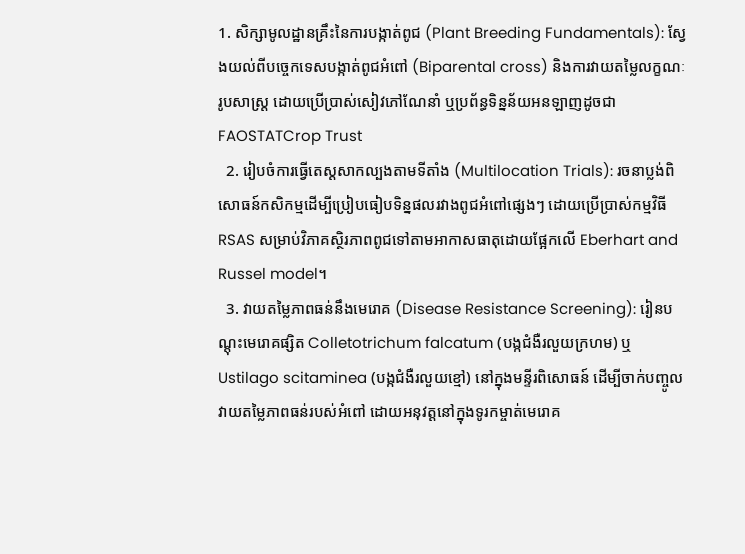1. សិក្សាមូលដ្ឋានគ្រឹះនៃការបង្កាត់ពូជ (Plant Breeding Fundamentals): ស្វែងយល់ពីបច្ចេកទេសបង្កាត់ពូជអំពៅ (Biparental cross) និងការវាយតម្លៃលក្ខណៈរូបសាស្ត្រ ដោយប្រើប្រាស់សៀវភៅណែនាំ ឬប្រព័ន្ធទិន្នន័យអនឡាញដូចជា FAOSTATCrop Trust
  2. រៀបចំការធ្វើតេស្តសាកល្បងតាមទីតាំង (Multilocation Trials): រចនាប្លង់ពិសោធន៍កសិកម្មដើម្បីប្រៀបធៀបទិន្នផលរវាងពូជអំពៅផ្សេងៗ ដោយប្រើប្រាស់កម្មវិធី RSAS សម្រាប់វិភាគស្ថិរភាពពូជទៅតាមអាកាសធាតុដោយផ្អែកលើ Eberhart and Russel model។
  3. វាយតម្លៃភាពធន់នឹងមេរោគ (Disease Resistance Screening): រៀនបណ្តុះមេរោគផ្សិត Colletotrichum falcatum (បង្កជំងឺរលួយក្រហម) ឬ Ustilago scitaminea (បង្កជំងឺរលួយខ្មៅ) នៅក្នុងមន្ទីរពិសោធន៍ ដើម្បីចាក់បញ្ចូលវាយតម្លៃភាពធន់របស់អំពៅ ដោយអនុវត្តនៅក្នុងទូរកម្ចាត់មេរោគ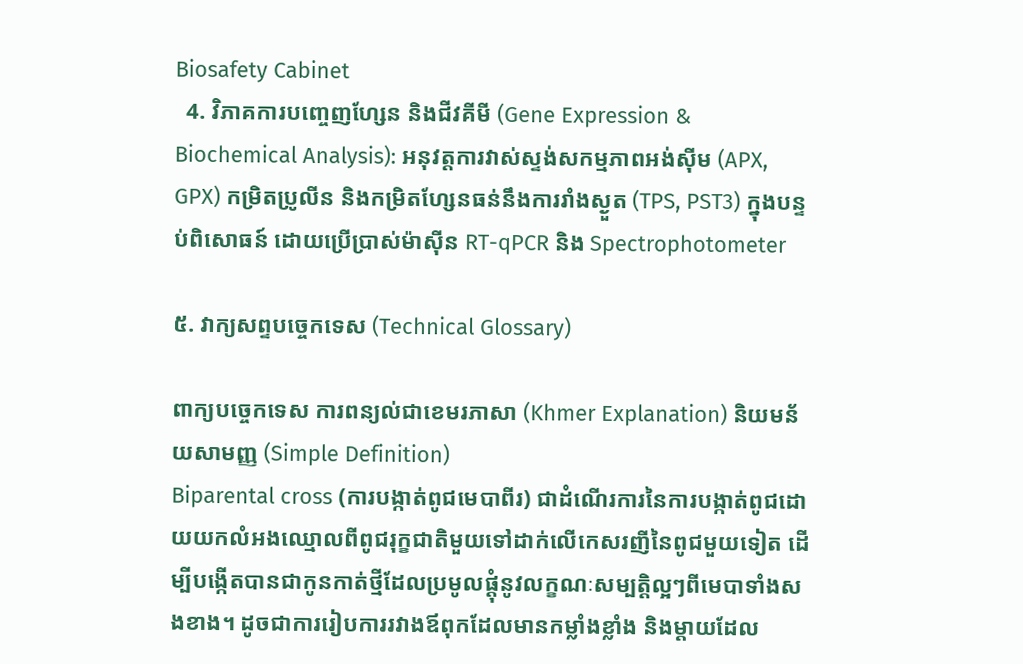Biosafety Cabinet
  4. វិភាគការបញ្ចេញហ្សែន និងជីវគីមី (Gene Expression & Biochemical Analysis): អនុវត្តការវាស់ស្ទង់សកម្មភាពអង់ស៊ីម (APX, GPX) កម្រិតប្រូលីន និងកម្រិតហ្សែនធន់នឹងការរាំងស្ងួត (TPS, PST3) ក្នុងបន្ទប់ពិសោធន៍ ដោយប្រើប្រាស់ម៉ាស៊ីន RT-qPCR និង Spectrophotometer

៥. វាក្យសព្ទបច្ចេកទេស (Technical Glossary)

ពាក្យបច្ចេកទេស ការពន្យល់ជាខេមរភាសា (Khmer Explanation) និយមន័យសាមញ្ញ (Simple Definition)
Biparental cross (ការបង្កាត់ពូជមេបាពីរ) ជាដំណើរការនៃការបង្កាត់ពូជដោយយកលំអងឈ្មោលពីពូជរុក្ខជាតិមួយទៅដាក់លើកេសរញីនៃពូជមួយទៀត ដើម្បីបង្កើតបានជាកូនកាត់ថ្មីដែលប្រមូលផ្តុំនូវលក្ខណៈសម្បត្តិល្អៗពីមេបាទាំងសងខាង។ ដូចជាការរៀបការរវាងឪពុកដែលមានកម្លាំងខ្លាំង និងម្តាយដែល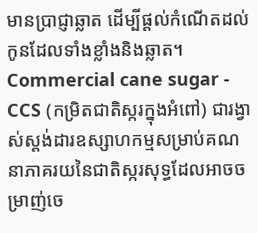មានប្រាជ្ញាឆ្លាត ដើម្បីផ្តល់កំណើតដល់កូនដែលទាំងខ្លាំងនិងឆ្លាត។
Commercial cane sugar - CCS (កម្រិតជាតិស្ករក្នុងអំពៅ) ជារង្វាស់ស្តង់ដារឧស្សាហកម្មសម្រាប់គណនាភាគរយនៃជាតិស្ករសុទ្ធដែលអាចចម្រាញ់ចេ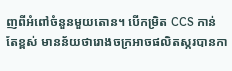ញពីអំពៅចំនួនមួយតោន។ បើកម្រិត CCS កាន់តែខ្ពស់ មានន័យថារោងចក្រអាចផលិតស្ករបានកា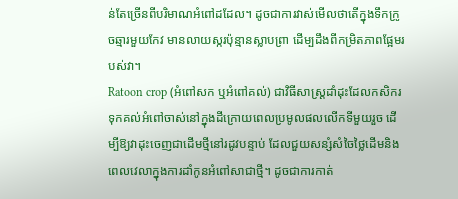ន់តែច្រើនពីបរិមាណអំពៅដដែល។ ដូចជាការវាស់មើលថាតើក្នុងទឹកក្រូចឆ្មារមួយកែវ មានលាយស្ករប៉ុន្មានស្លាបព្រា ដើម្បដឹងពីកម្រិតភាពផ្អែមរបស់វា។
Ratoon crop (អំពៅសក ឬអំពៅគល់) ជាវិធីសាស្ត្រដាំដុះដែលកសិករទុកគល់អំពៅចាស់នៅក្នុងដីក្រោយពេលប្រមូលផលលើកទីមួយរួច ដើម្បីឱ្យវាដុះចេញជាដើមថ្មីនៅរដូវបន្ទាប់ ដែលជួយសន្សំសំចៃថ្លៃដើមនិងពេលវេលាក្នុងការដាំកូនអំពៅសាជាថ្មី។ ដូចជាការកាត់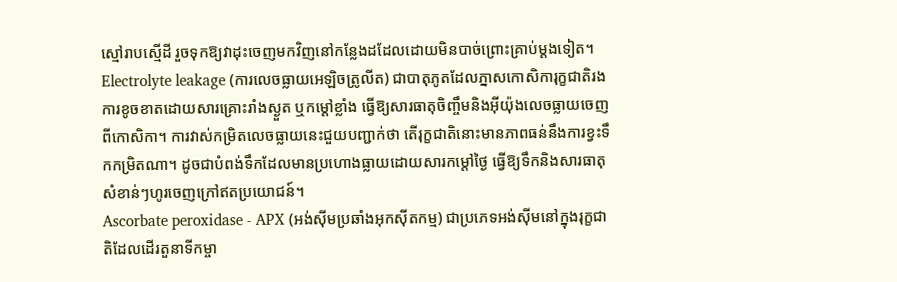ស្មៅរាបស្មើដី រួចទុកឱ្យវាដុះចេញមកវិញនៅកន្លែងដដែលដោយមិនបាច់ព្រោះគ្រាប់ម្តងទៀត។
Electrolyte leakage (ការលេចធ្លាយអេឡិចត្រូលីត) ជាបាតុភូតដែលភ្នាសកោសិការុក្ខជាតិរងការខូចខាតដោយសារគ្រោះរាំងស្ងួត ឬកម្តៅខ្លាំង ធ្វើឱ្យសារធាតុចិញ្ចឹមនិងអ៊ីយ៉ុងលេចធ្លាយចេញពីកោសិកា។ ការវាស់កម្រិតលេចធ្លាយនេះជួយបញ្ជាក់ថា តើរុក្ខជាតិនោះមានភាពធន់នឹងការខ្វះទឹកកម្រិតណា។ ដូចជាបំពង់ទឹកដែលមានប្រហោងធ្លាយដោយសារកម្តៅថ្ងៃ ធ្វើឱ្យទឹកនិងសារធាតុសំខាន់ៗហូរចេញក្រៅឥតប្រយោជន៍។
Ascorbate peroxidase - APX (អង់ស៊ីមប្រឆាំងអុកស៊ីតកម្ម) ជាប្រភេទអង់ស៊ីមនៅក្នុងរុក្ខជាតិដែលដើរតួនាទីកម្ចា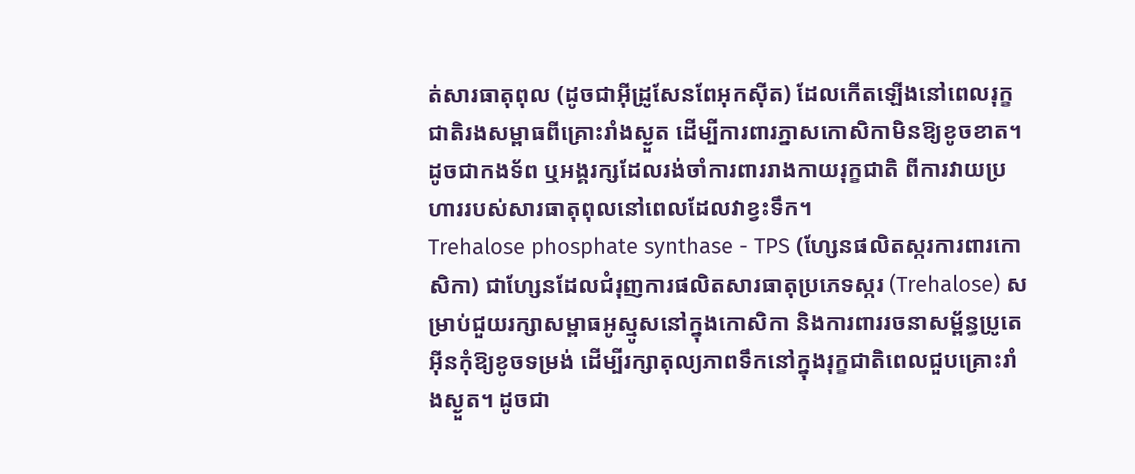ត់សារធាតុពុល (ដូចជាអ៊ីដ្រូសែនពែអុកស៊ីត) ដែលកើតឡើងនៅពេលរុក្ខជាតិរងសម្ពាធពីគ្រោះរាំងស្ងួត ដើម្បីការពារភ្នាសកោសិកាមិនឱ្យខូចខាត។ ដូចជាកងទ័ព ឬអង្គរក្សដែលរង់ចាំការពាររាងកាយរុក្ខជាតិ ពីការវាយប្រហាររបស់សារធាតុពុលនៅពេលដែលវាខ្វះទឹក។
Trehalose phosphate synthase - TPS (ហ្សែនផលិតស្ករការពារកោសិកា) ជាហ្សែនដែលជំរុញការផលិតសារធាតុប្រភេទស្ករ (Trehalose) សម្រាប់ជួយរក្សាសម្ពាធអូស្មូសនៅក្នុងកោសិកា និងការពាររចនាសម្ព័ន្ធប្រូតេអ៊ីនកុំឱ្យខូចទម្រង់ ដើម្បីរក្សាតុល្យភាពទឹកនៅក្នុងរុក្ខជាតិពេលជួបគ្រោះរាំងស្ងួត។ ដូចជា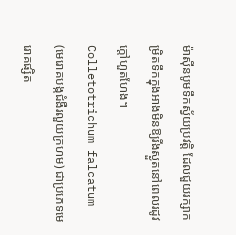ម៉ាស៊ីនបូមទឹកស្វ័យប្រវត្តិ ដែលជួយរក្សាកម្រិតទឹកក្នុងអាងមិនឱ្យរីងស្ងួតនៅពេលរដូវក្តៅហួតហែង។
Colletotrichum falcatum (មេរោគបង្កជំងឺរលួយក្រហម) ជាប្រភេទមេរោគផ្សិត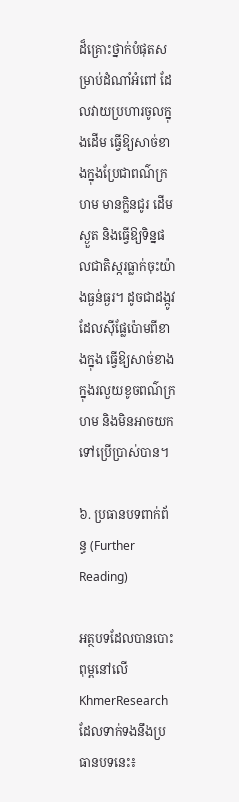ដ៏គ្រោះថ្នាក់បំផុតសម្រាប់ដំណាំអំពៅ ដែលវាយប្រហារចូលក្នុងដើម ធ្វើឱ្យសាច់ខាងក្នុងប្រែជាពណ៌ក្រហម មានក្លិនជូរ ដើមស្ងួត និងធ្វើឱ្យទិន្នផលជាតិស្ករធ្លាក់ចុះយ៉ាងធ្ងន់ធ្ងរ។ ដូចជាដង្កូវដែលស៊ីផ្លែប៉ោមពីខាងក្នុង ធ្វើឱ្យសាច់ខាងក្នុងរលួយខូចពណ៌ក្រហម និងមិនអាចយកទៅប្រើប្រាស់បាន។

៦. ប្រធានបទពាក់ព័ន្ធ (Further Reading)

អត្ថបទដែលបានបោះពុម្ពនៅលើ KhmerResearch ដែលទាក់ទងនឹងប្រធានបទនេះ៖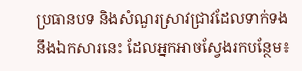ប្រធានបទ និងសំណួរស្រាវជ្រាវដែលទាក់ទងនឹងឯកសារនេះ ដែលអ្នកអាចស្វែងរកបន្ថែម៖